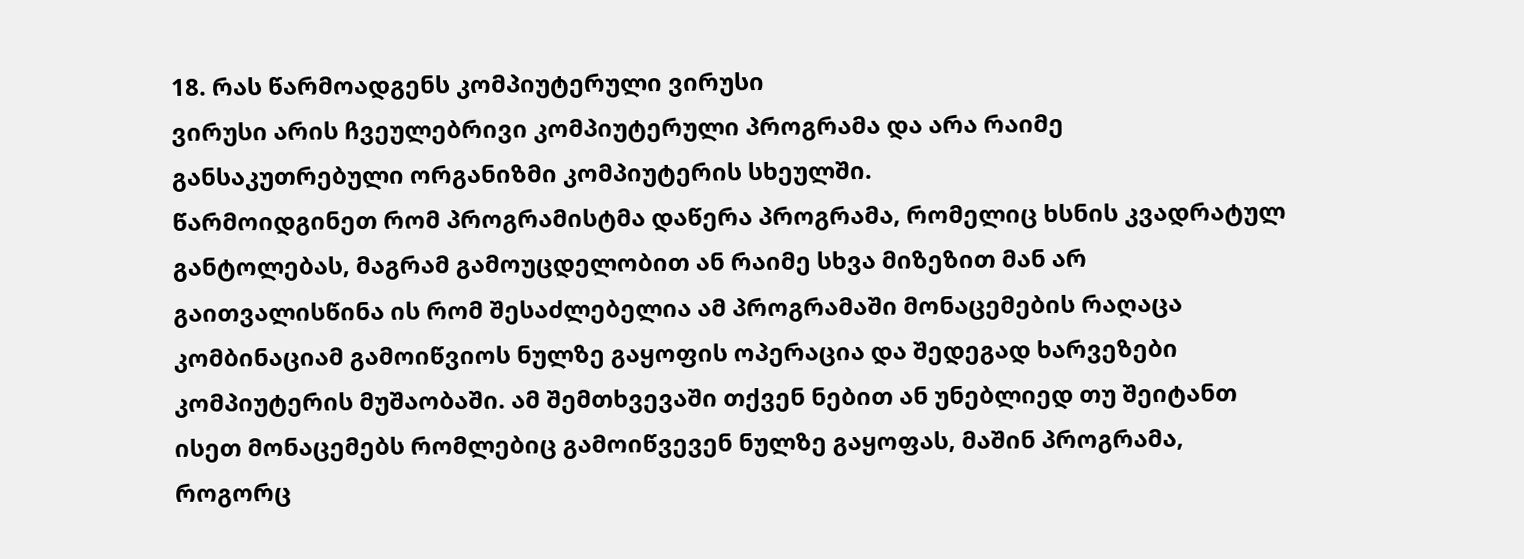18. რას წარმოადგენს კომპიუტერული ვირუსი
ვირუსი არის ჩვეულებრივი კომპიუტერული პროგრამა და არა რაიმე განსაკუთრებული ორგანიზმი კომპიუტერის სხეულში.
წარმოიდგინეთ რომ პროგრამისტმა დაწერა პროგრამა, რომელიც ხსნის კვადრატულ განტოლებას, მაგრამ გამოუცდელობით ან რაიმე სხვა მიზეზით მან არ გაითვალისწინა ის რომ შესაძლებელია ამ პროგრამაში მონაცემების რაღაცა კომბინაციამ გამოიწვიოს ნულზე გაყოფის ოპერაცია და შედეგად ხარვეზები კომპიუტერის მუშაობაში. ამ შემთხვევაში თქვენ ნებით ან უნებლიედ თუ შეიტანთ ისეთ მონაცემებს რომლებიც გამოიწვევენ ნულზე გაყოფას, მაშინ პროგრამა, როგორც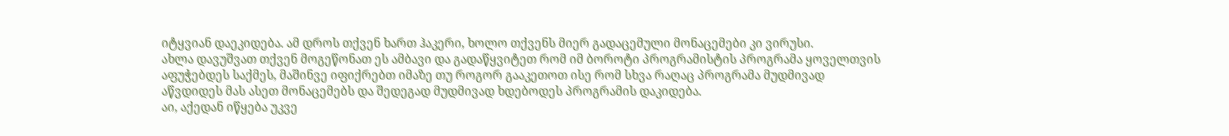იტყვიან დაეკიდება. ამ დროს თქვენ ხართ ჰაკერი, ხოლო თქვენს მიერ გადაცემული მონაცემები კი ვირუსი.
ახლა დავუშვათ თქვენ მოგეწონათ ეს ამბავი და გადაწყვიტეთ რომ იმ ბოროტი პროგრამისტის პროგრამა ყოველთვის აფუჭებდეს საქმეს, მაშინვე იფიქრებთ იმაზე თუ როგორ გააკეთოთ ისე რომ სხვა რაღაც პროგრამა მუდმივად აწვდიდეს მას ასეთ მონაცემებს და შედეგად მუდმივად ხდებოდეს პროგრამის დაკიდება.
აი, აქედან იწყება უკვე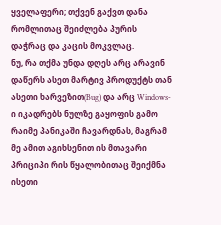ყველაფერი; თქვენ გაქვთ დანა რომლითაც შეიძლება პურის დაჭრაც და კაცის მოკვლაც.
ნუ, რა თქმა უნდა დღეს არც არავინ დაწერს ასეთ მარტივ პროდუქტს თან ასეთი ხარვეზით(Bug) და არც Windows-ი იკადრებს ნულზე გაყოფის გამო რაიმე პანიკაში ჩავარდნას, მაგრამ მე ამით აგიხსენით ის მთავარი პრიციპი რის წყალობითაც შეიქმნა ისეთი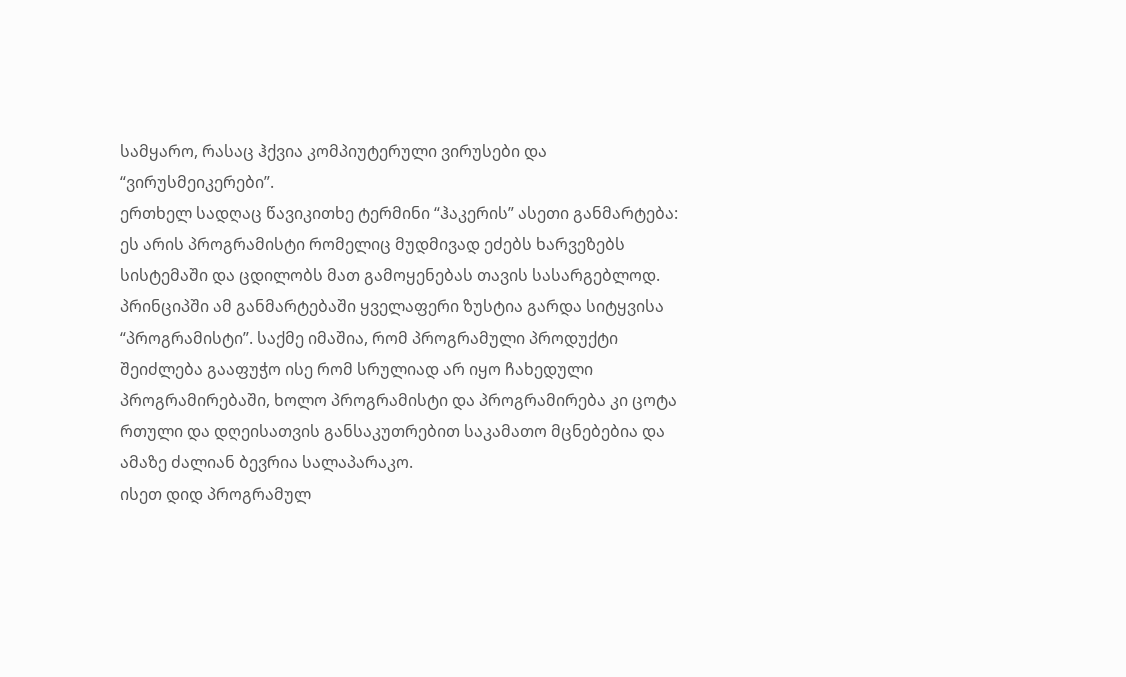სამყარო, რასაც ჰქვია კომპიუტერული ვირუსები და “ვირუსმეიკერები”.
ერთხელ სადღაც წავიკითხე ტერმინი “ჰაკერის” ასეთი განმარტება: ეს არის პროგრამისტი რომელიც მუდმივად ეძებს ხარვეზებს სისტემაში და ცდილობს მათ გამოყენებას თავის სასარგებლოდ.
პრინციპში ამ განმარტებაში ყველაფერი ზუსტია გარდა სიტყვისა “პროგრამისტი”. საქმე იმაშია, რომ პროგრამული პროდუქტი შეიძლება გააფუჭო ისე რომ სრულიად არ იყო ჩახედული პროგრამირებაში, ხოლო პროგრამისტი და პროგრამირება კი ცოტა რთული და დღეისათვის განსაკუთრებით საკამათო მცნებებია და ამაზე ძალიან ბევრია სალაპარაკო.
ისეთ დიდ პროგრამულ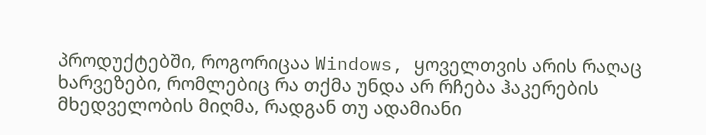პროდუქტებში, როგორიცაა Windows, ყოველთვის არის რაღაც ხარვეზები, რომლებიც რა თქმა უნდა არ რჩება ჰაკერების მხედველობის მიღმა, რადგან თუ ადამიანი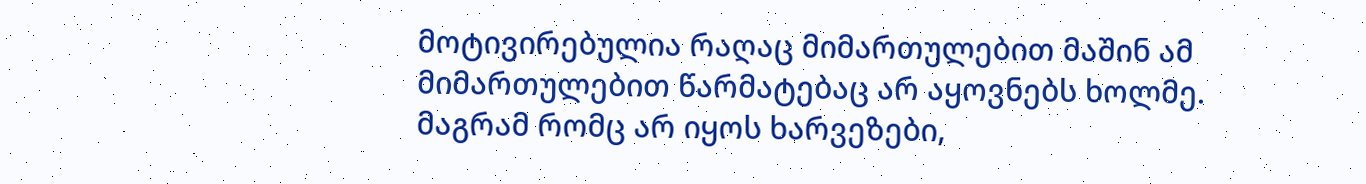მოტივირებულია რაღაც მიმართულებით მაშინ ამ მიმართულებით წარმატებაც არ აყოვნებს ხოლმე. მაგრამ რომც არ იყოს ხარვეზები,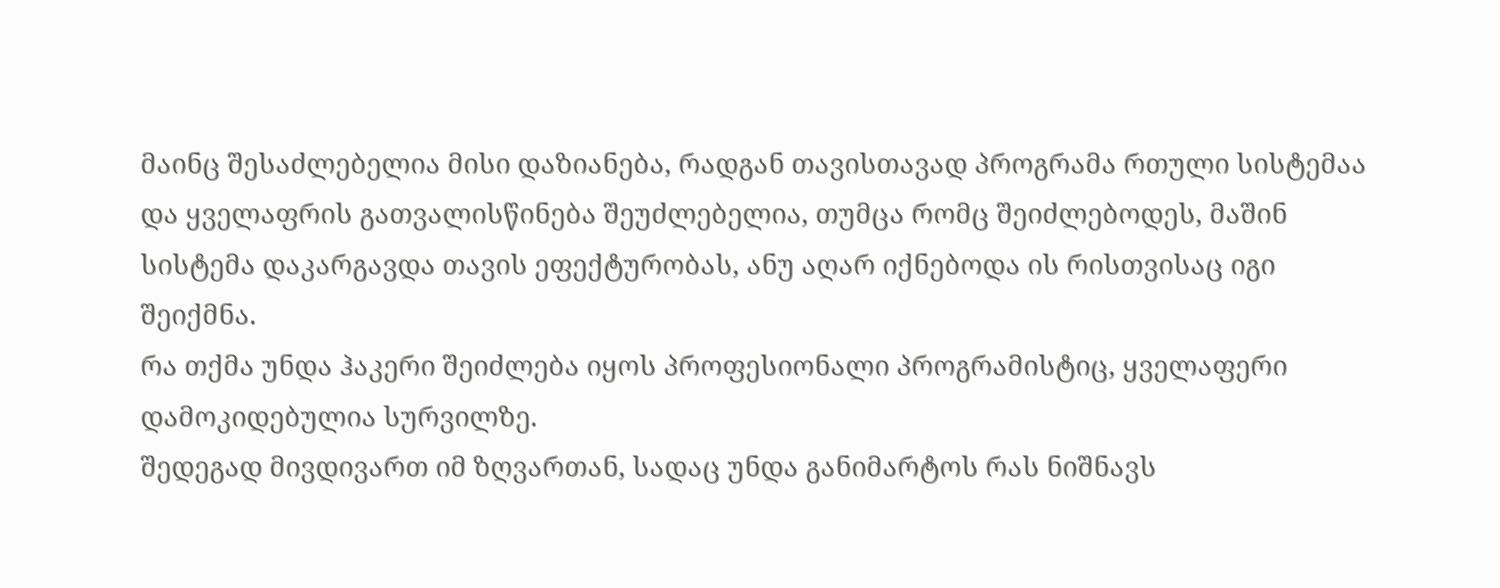მაინც შესაძლებელია მისი დაზიანება, რადგან თავისთავად პროგრამა რთული სისტემაა და ყველაფრის გათვალისწინება შეუძლებელია, თუმცა რომც შეიძლებოდეს, მაშინ სისტემა დაკარგავდა თავის ეფექტურობას, ანუ აღარ იქნებოდა ის რისთვისაც იგი შეიქმნა.
რა თქმა უნდა ჰაკერი შეიძლება იყოს პროფესიონალი პროგრამისტიც, ყველაფერი დამოკიდებულია სურვილზე.
შედეგად მივდივართ იმ ზღვართან, სადაც უნდა განიმარტოს რას ნიშნავს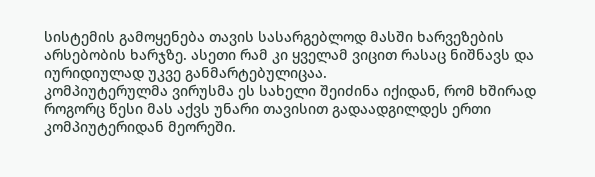სისტემის გამოყენება თავის სასარგებლოდ მასში ხარვეზების არსებობის ხარჯზე. ასეთი რამ კი ყველამ ვიცით რასაც ნიშნავს და იურიდიულად უკვე განმარტებულიცაა.
კომპიუტერულმა ვირუსმა ეს სახელი შეიძინა იქიდან, რომ ხშირად როგორც წესი მას აქვს უნარი თავისით გადაადგილდეს ერთი კომპიუტერიდან მეორეში.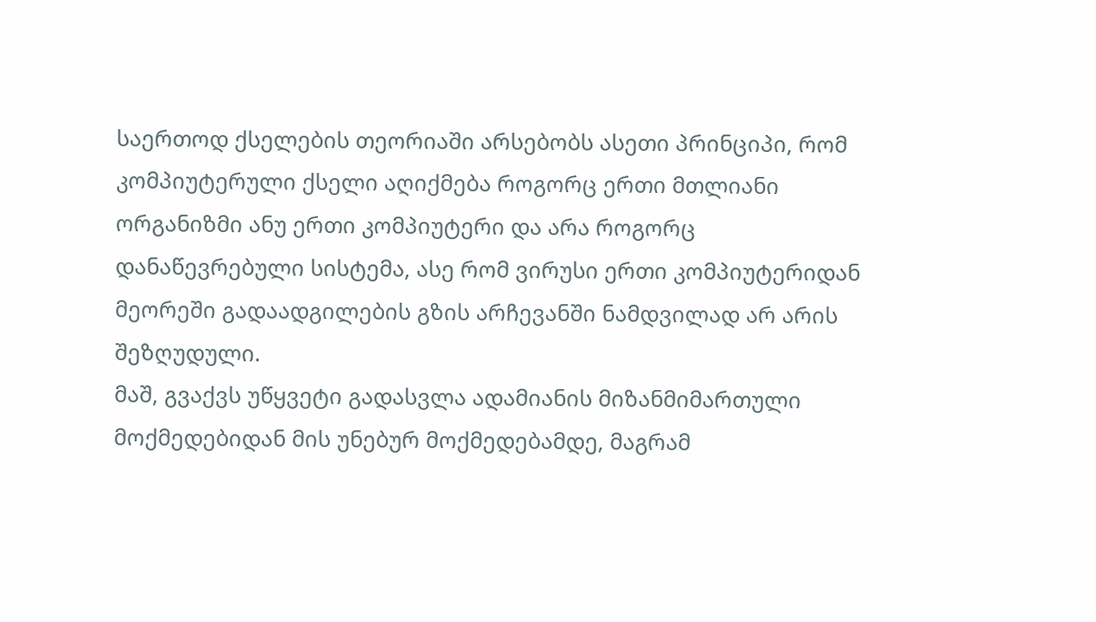საერთოდ ქსელების თეორიაში არსებობს ასეთი პრინციპი, რომ კომპიუტერული ქსელი აღიქმება როგორც ერთი მთლიანი ორგანიზმი ანუ ერთი კომპიუტერი და არა როგორც დანაწევრებული სისტემა, ასე რომ ვირუსი ერთი კომპიუტერიდან მეორეში გადაადგილების გზის არჩევანში ნამდვილად არ არის შეზღუდული.
მაშ, გვაქვს უწყვეტი გადასვლა ადამიანის მიზანმიმართული მოქმედებიდან მის უნებურ მოქმედებამდე, მაგრამ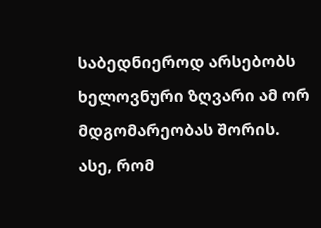საბედნიეროდ არსებობს ხელოვნური ზღვარი ამ ორ მდგომარეობას შორის.
ასე, რომ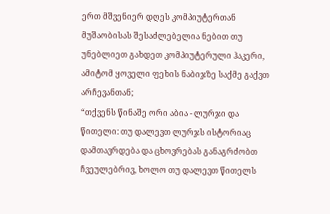ერთ მშვენიერ დღეს კომპიუტერთან მუშაობისას შესაძლებელია ნებით თუ უნებლიეთ გახდეთ კომპიუტერული ჰაკერი, ამიტომ ყოველი ფეხის ნაბიჯზე საქმე გაქვთ არჩევანთან;
“თქვენს წინაშე ორი აბია - ლურჯი და წითელი: თუ დალევთ ლურჯს ისტორიაც დამთავრდება და ცხოვრებას განაგრძობთ ჩვეულებრივ, ხოლო თუ დალევთ წითელს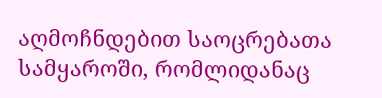აღმოჩნდებით საოცრებათა სამყაროში, რომლიდანაც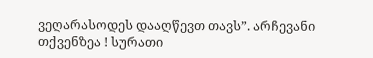ვეღარასოდეს დააღწევთ თავს”. არჩევანი თქვენზეა ! სურათი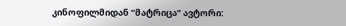კინოფილმიდან “მატრიცა” ავტორი: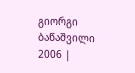გიორგი ბაწაშვილი 2006 |